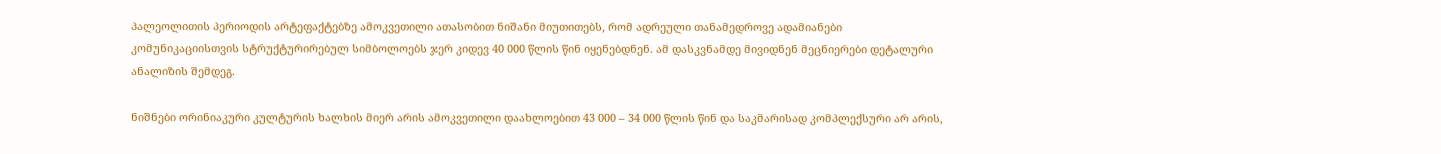პალეოლითის პერიოდის არტეფაქტებზე ამოკვეთილი ათასობით ნიშანი მიუთითებს, რომ ადრეული თანამედროვე ადამიანები კომუნიკაციისთვის სტრუქტურირებულ სიმბოლოებს ჯერ კიდევ 40 000 წლის წინ იყენებდნენ. ამ დასკვნამდე მივიდნენ მეცნიერები დეტალური ანალიზის შემდეგ.

ნიშნები ორინიაკური კულტურის ხალხის მიერ არის ამოკვეთილი დაახლოებით 43 000 – 34 000 წლის წინ და საკმარისად კომპლექსური არ არის,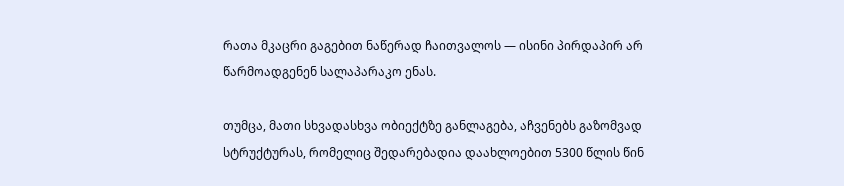რათა მკაცრი გაგებით ნაწერად ჩაითვალოს — ისინი პირდაპირ არ წარმოადგენენ სალაპარაკო ენას.

თუმცა, მათი სხვადასხვა ობიექტზე განლაგება, აჩვენებს გაზომვად სტრუქტურას, რომელიც შედარებადია დაახლოებით 5300 წლის წინ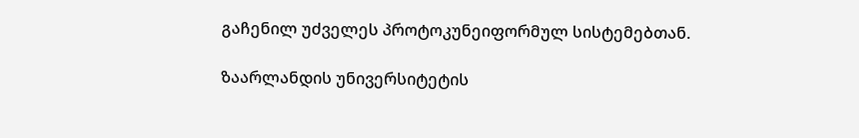გაჩენილ უძველეს პროტოკუნეიფორმულ სისტემებთან.

ზაარლანდის უნივერსიტეტის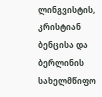ლინგვისტის, კრისტიან ბენცისა და ბერლინის სახელმწიფო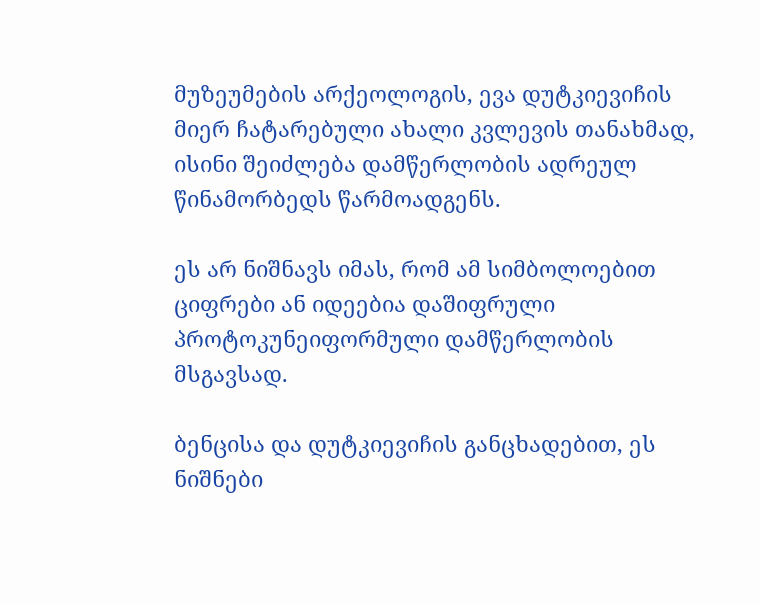მუზეუმების არქეოლოგის, ევა დუტკიევიჩის მიერ ჩატარებული ახალი კვლევის თანახმად, ისინი შეიძლება დამწერლობის ადრეულ წინამორბედს წარმოადგენს.

ეს არ ნიშნავს იმას, რომ ამ სიმბოლოებით ციფრები ან იდეებია დაშიფრული პროტოკუნეიფორმული დამწერლობის მსგავსად.

ბენცისა და დუტკიევიჩის განცხადებით, ეს ნიშნები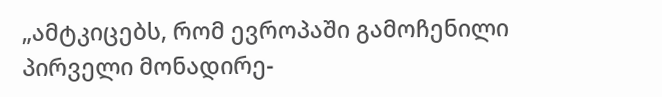„ამტკიცებს, რომ ევროპაში გამოჩენილი პირველი მონადირე-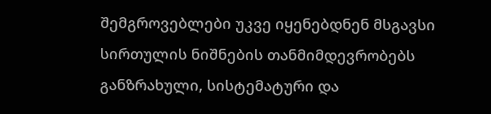შემგროვებლები უკვე იყენებდნენ მსგავსი სირთულის ნიშნების თანმიმდევრობებს განზრახული, სისტემატური და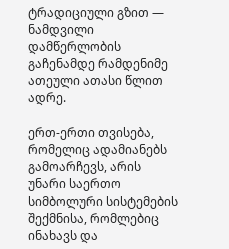ტრადიციული გზით — ნამდვილი დამწერლობის გაჩენამდე რამდენიმე ათეული ათასი წლით ადრე.

ერთ-ერთი თვისება, რომელიც ადამიანებს გამოარჩევს, არის უნარი საერთო სიმბოლური სისტემების შექმნისა, რომლებიც ინახავს და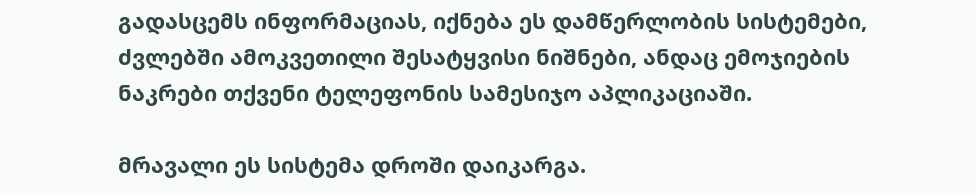გადასცემს ინფორმაციას, იქნება ეს დამწერლობის სისტემები, ძვლებში ამოკვეთილი შესატყვისი ნიშნები, ანდაც ემოჯიების ნაკრები თქვენი ტელეფონის სამესიჯო აპლიკაციაში.

მრავალი ეს სისტემა დროში დაიკარგა.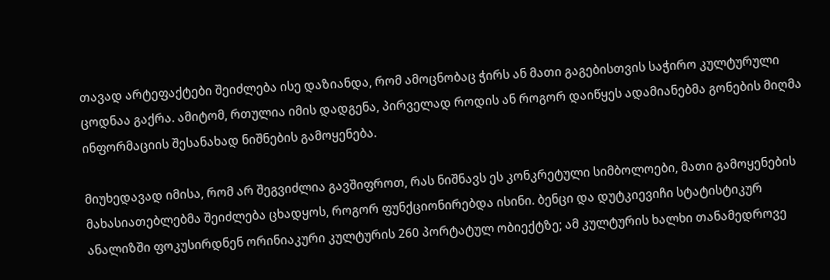თავად არტეფაქტები შეიძლება ისე დაზიანდა, რომ ამოცნობაც ჭირს ან მათი გაგებისთვის საჭირო კულტურული ცოდნაა გაქრა. ამიტომ, რთულია იმის დადგენა, პირველად როდის ან როგორ დაიწყეს ადამიანებმა გონების მიღმა ინფორმაციის შესანახად ნიშნების გამოყენება.

მიუხედავად იმისა, რომ არ შეგვიძლია გავშიფროთ, რას ნიშნავს ეს კონკრეტული სიმბოლოები, მათი გამოყენების მახასიათებლებმა შეიძლება ცხადყოს, როგორ ფუნქციონირებდა ისინი. ბენცი და დუტკიევიჩი სტატისტიკურ ანალიზში ფოკუსირდნენ ორინიაკური კულტურის 260 პორტატულ ობიექტზე; ამ კულტურის ხალხი თანამედროვე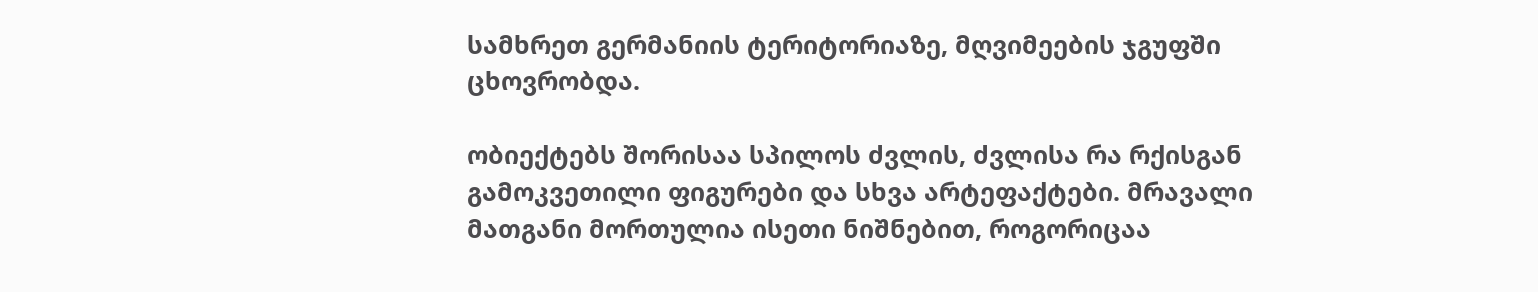სამხრეთ გერმანიის ტერიტორიაზე, მღვიმეების ჯგუფში ცხოვრობდა.

ობიექტებს შორისაა სპილოს ძვლის, ძვლისა რა რქისგან გამოკვეთილი ფიგურები და სხვა არტეფაქტები. მრავალი მათგანი მორთულია ისეთი ნიშნებით, როგორიცაა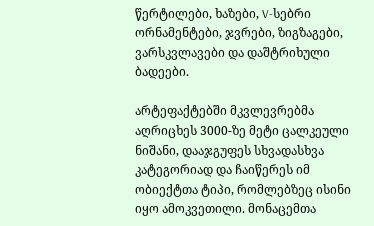წერტილები, ხაზები, V-სებრი ორნამენტები, ჯვრები, ზიგზაგები, ვარსკვლავები და დაშტრიხული ბადეები.

არტეფაქტებში მკვლევრებმა აღრიცხეს 3000-ზე მეტი ცალკეული ნიშანი, დააჯგუფეს სხვადასხვა კატეგორიად და ჩაიწერეს იმ ობიექტთა ტიპი, რომლებზეც ისინი იყო ამოკვეთილი. მონაცემთა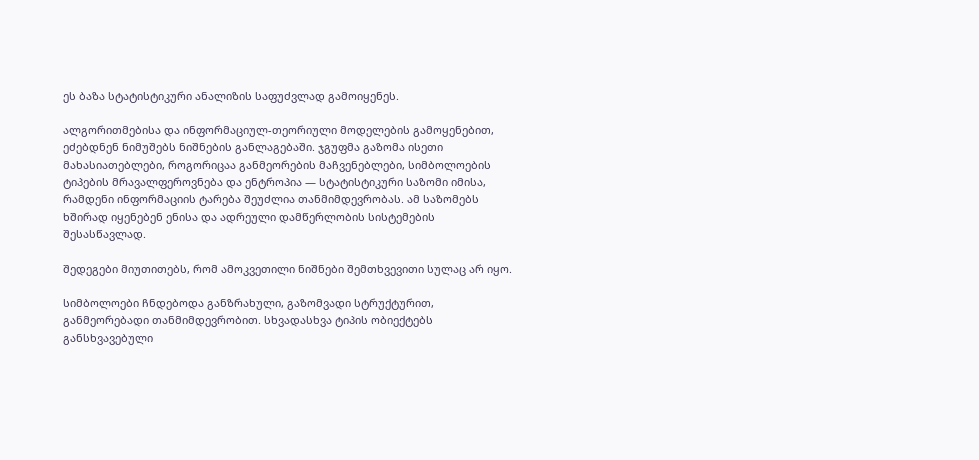ეს ბაზა სტატისტიკური ანალიზის საფუძვლად გამოიყენეს.

ალგორითმებისა და ინფორმაციულ-თეორიული მოდელების გამოყენებით, ეძებდნენ ნიმუშებს ნიშნების განლაგებაში. ჯგუფმა გაზომა ისეთი მახასიათებლები, როგორიცაა განმეორების მაჩვენებლები, სიმბოლოების ტიპების მრავალფეროვნება და ენტროპია — სტატისტიკური საზომი იმისა, რამდენი ინფორმაციის ტარება შეუძლია თანმიმდევრობას. ამ საზომებს ხშირად იყენებენ ენისა და ადრეული დამწერლობის სისტემების შესასწავლად.

შედეგები მიუთითებს, რომ ამოკვეთილი ნიშნები შემთხვევითი სულაც არ იყო.

სიმბოლოები ჩნდებოდა განზრახული, გაზომვადი სტრუქტურით, განმეორებადი თანმიმდევრობით. სხვადასხვა ტიპის ობიექტებს განსხვავებული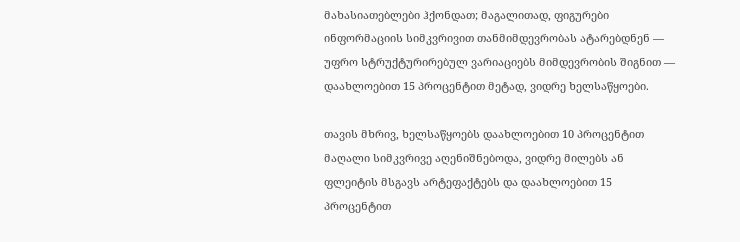მახასიათებლები ჰქონდათ; მაგალითად, ფიგურები ინფორმაციის სიმკვრივით თანმიმდევრობას ატარებდნენ — უფრო სტრუქტურირებულ ვარიაციებს მიმდევრობის შიგნით — დაახლოებით 15 პროცენტით მეტად, ვიდრე ხელსაწყოები.

თავის მხრივ, ხელსაწყოებს დაახლოებით 10 პროცენტით მაღალი სიმკვრივე აღენიშნებოდა, ვიდრე მილებს ან ფლეიტის მსგავს არტეფაქტებს და დაახლოებით 15 პროცენტით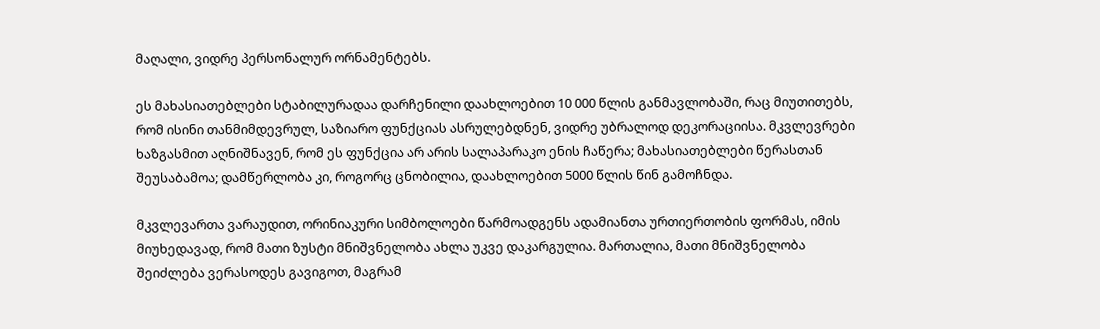მაღალი, ვიდრე პერსონალურ ორნამენტებს.

ეს მახასიათებლები სტაბილურადაა დარჩენილი დაახლოებით 10 000 წლის განმავლობაში, რაც მიუთითებს, რომ ისინი თანმიმდევრულ, საზიარო ფუნქციას ასრულებდნენ, ვიდრე უბრალოდ დეკორაციისა. მკვლევრები ხაზგასმით აღნიშნავენ, რომ ეს ფუნქცია არ არის სალაპარაკო ენის ჩაწერა; მახასიათებლები წერასთან შეუსაბამოა; დამწერლობა კი, როგორც ცნობილია, დაახლოებით 5000 წლის წინ გამოჩნდა.

მკვლევართა ვარაუდით, ორინიაკური სიმბოლოები წარმოადგენს ადამიანთა ურთიერთობის ფორმას, იმის მიუხედავად, რომ მათი ზუსტი მნიშვნელობა ახლა უკვე დაკარგულია. მართალია, მათი მნიშვნელობა შეიძლება ვერასოდეს გავიგოთ, მაგრამ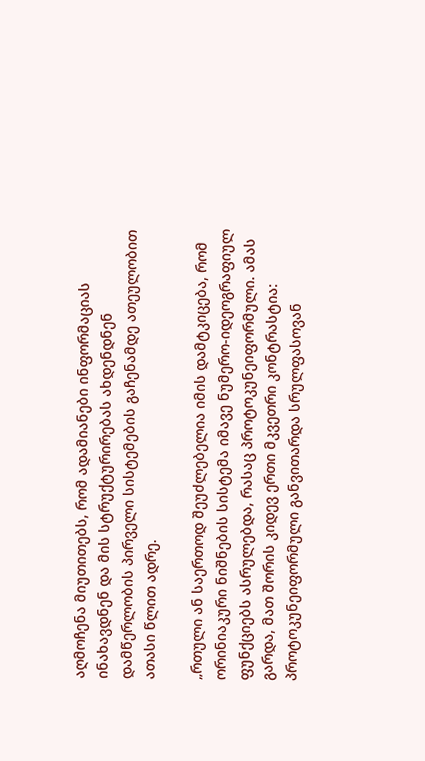აღმოჩენა მიუთითებს, რომ ადამიანები ინფორმაციას ინახავდნენ და მის სტრუქტურირებას ახდენდნენ დამწერლობის პირველი სისტემების გაჩენამდე ათეულობით ათასი წლით ადრე.

„რთული ან საერთოდ შეუძლებელია იმის დამტკიცება, რომ ორინიაკური ნიშნების სისტემა იმავე ნუმერო-იდეოგრაფიულ ფუნქციებს ასრულებდა, რასაც პროტოკუნეიფორმული. ამას გარდა, მათ შორის კიდევ ერთი მკვეთრი კონტრასტია: პროტოკუნეიფორმული განვითარდა სრულფასოვან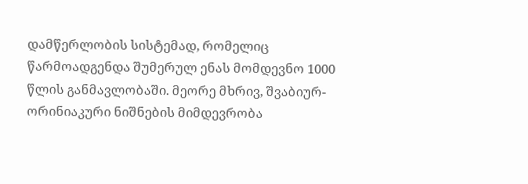დამწერლობის სისტემად, რომელიც წარმოადგენდა შუმერულ ენას მომდევნო 1000 წლის განმავლობაში. მეორე მხრივ, შვაბიურ-ორინიაკური ნიშნების მიმდევრობა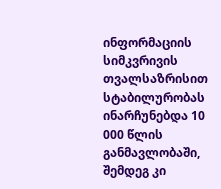ინფორმაციის სიმკვრივის თვალსაზრისით სტაბილურობას ინარჩუნებდა 10 000 წლის განმავლობაში, შემდეგ კი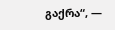გაქრა“, —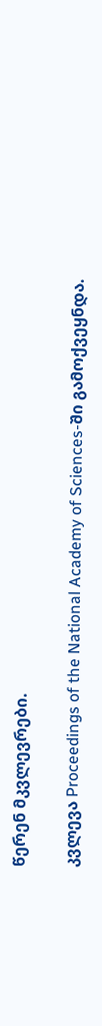წერენ მკვლევრები.

კვლევა Proceedings of the National Academy of Sciences-ში გამოქვეყნდა.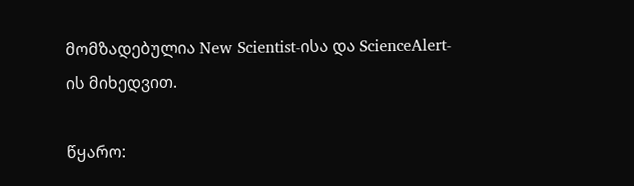მომზადებულია New Scientist-ისა და ScienceAlert-ის მიხედვით.

წყარო: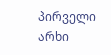პირველი არხი